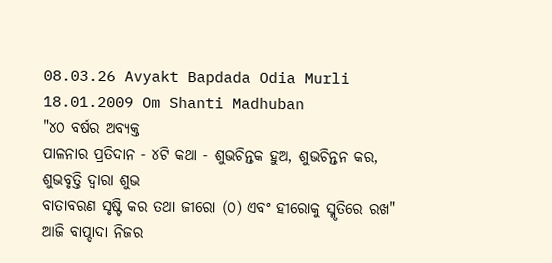08.03.26 Avyakt Bapdada Odia Murli 18.01.2009 Om Shanti Madhuban
"୪୦ ବର୍ଷର ଅବ୍ୟକ୍ତ
ପାଳନାର ପ୍ରତିଦାନ - ୪ଟି କଥା - ଶୁଭଚିନ୍ତକ ହୁଅ, ଶୁଭଚିନ୍ତନ କର, ଶୁଭବୃତ୍ତି ଦ୍ୱାରା ଶୁଭ
ବାତାବରଣ ସୃଷ୍ଟି କର ତଥା ଜୀରୋ (୦) ଏବଂ ହୀରୋକୁ ସ୍ମୃତିରେ ରଖ"
ଆଜି ବାପ୍ଦାଦା ନିଜର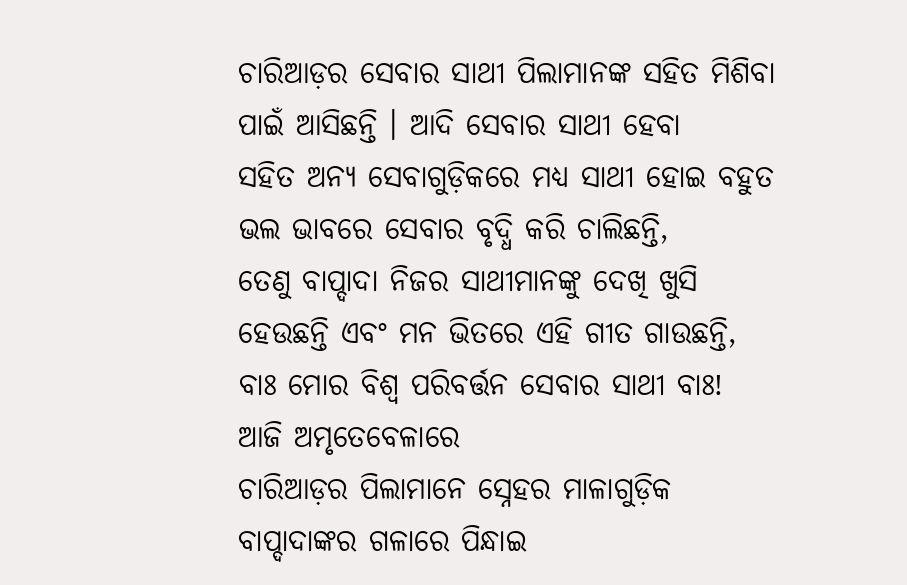ଚାରିଆଡ଼ର ସେବାର ସାଥୀ ପିଲାମାନଙ୍କ ସହିତ ମିଶିବା ପାଇଁ ଆସିଛନ୍ତି । ଆଦି ସେବାର ସାଥୀ ହେବା
ସହିତ ଅନ୍ୟ ସେବାଗୁଡ଼ିକରେ ମଧ୍ୟ ସାଥୀ ହୋଇ ବହୁତ ଭଲ ଭାବରେ ସେବାର ବୃଦ୍ଧି କରି ଚାଲିଛନ୍ତି,
ତେଣୁ ବାପ୍ଦାଦା ନିଜର ସାଥୀମାନଙ୍କୁ ଦେଖି ଖୁସି ହେଉଛନ୍ତି ଏବଂ ମନ ଭିତରେ ଏହି ଗୀତ ଗାଉଛନ୍ତି,
ବାଃ ମୋର ବିଶ୍ୱ ପରିବର୍ତ୍ତନ ସେବାର ସାଥୀ ବାଃ!
ଆଜି ଅମୃତେବେଳାରେ
ଚାରିଆଡ଼ର ପିଲାମାନେ ସ୍ନେହର ମାଳାଗୁଡ଼ିକ ବାପ୍ଦାଦାଙ୍କର ଗଳାରେ ପିନ୍ଧାଇ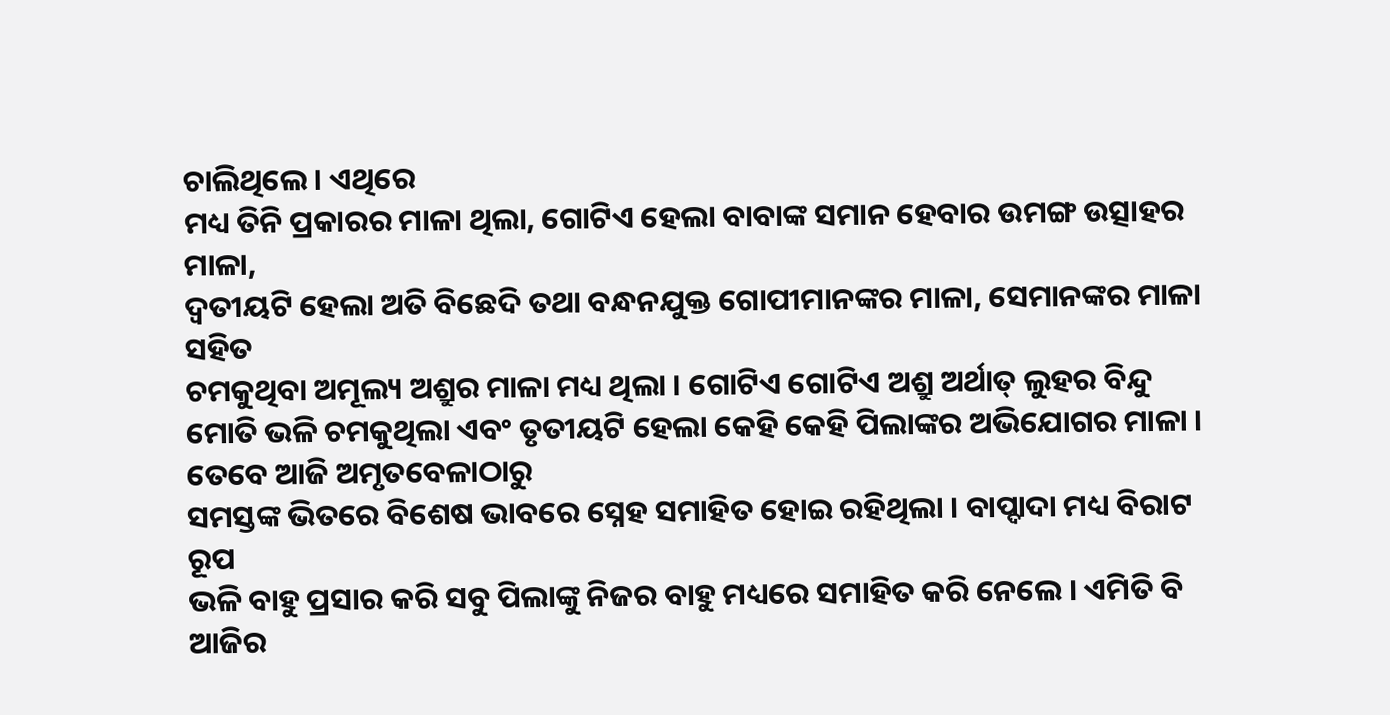ଚାଲିଥିଲେ । ଏଥିରେ
ମଧ୍ୟ ତିନି ପ୍ରକାରର ମାଳା ଥିଲା, ଗୋଟିଏ ହେଲା ବାବାଙ୍କ ସମାନ ହେବାର ଉମଙ୍ଗ ଉତ୍ସାହର ମାଳା,
ଦ୍ୱତୀୟଟି ହେଲା ଅତି ବିଛେଦି ତଥା ବନ୍ଧନଯୁକ୍ତ ଗୋପୀମାନଙ୍କର ମାଳା, ସେମାନଙ୍କର ମାଳା ସହିତ
ଚମକୁଥିବା ଅମୂଲ୍ୟ ଅଶ୍ରୁର ମାଳା ମଧ୍ୟ ଥିଲା । ଗୋଟିଏ ଗୋଟିଏ ଅଶ୍ରୁ ଅର୍ଥାତ୍ ଲୁହର ବିନ୍ଦୁ
ମୋତି ଭଳି ଚମକୁଥିଲା ଏବଂ ତୃତୀୟଟି ହେଲା କେହି କେହି ପିଲାଙ୍କର ଅଭିଯୋଗର ମାଳା ।
ତେବେ ଆଜି ଅମୃତବେଳାଠାରୁ
ସମସ୍ତଙ୍କ ଭିତରେ ବିଶେଷ ଭାବରେ ସ୍ନେହ ସମାହିତ ହୋଇ ରହିଥିଲା । ବାପ୍ଦାଦା ମଧ୍ୟ ବିରାଟ ରୂପ
ଭଳି ବାହୁ ପ୍ରସାର କରି ସବୁ ପିଲାଙ୍କୁ ନିଜର ବାହୁ ମଧ୍ୟରେ ସମାହିତ କରି ନେଲେ । ଏମିତି ବି
ଆଜିର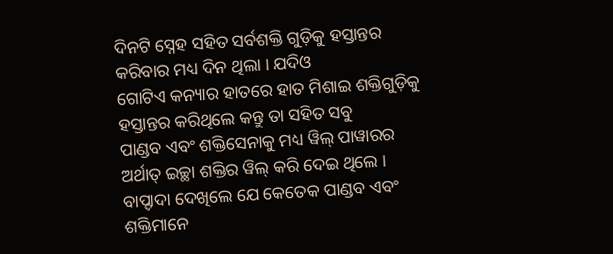ଦିନଟି ସ୍ନେହ ସହିତ ସର୍ବଶକ୍ତି ଗୁଡ଼ିକୁ ହସ୍ତାନ୍ତର କରିବାର ମଧ୍ୟ ଦିନ ଥିଲା । ଯଦିଓ
ଗୋଟିଏ କନ୍ୟାର ହାତରେ ହାତ ମିଶାଇ ଶକ୍ତିଗୁଡ଼ିକୁ ହସ୍ତାନ୍ତର କରିଥିଲେ କନ୍ତୁ ତା ସହିତ ସବୁ
ପାଣ୍ଡବ ଏବଂ ଶକ୍ତିସେନାକୁ ମଧ୍ୟ ୱିଲ୍ ପାୱାରର ଅର୍ଥାତ୍ ଇଚ୍ଛା ଶକ୍ତିର ୱିଲ୍ କରି ଦେଇ ଥିଲେ ।
ବାପ୍ଦାଦା ଦେଖିଲେ ଯେ କେତେକ ପାଣ୍ଡବ ଏବଂ ଶକ୍ତିମାନେ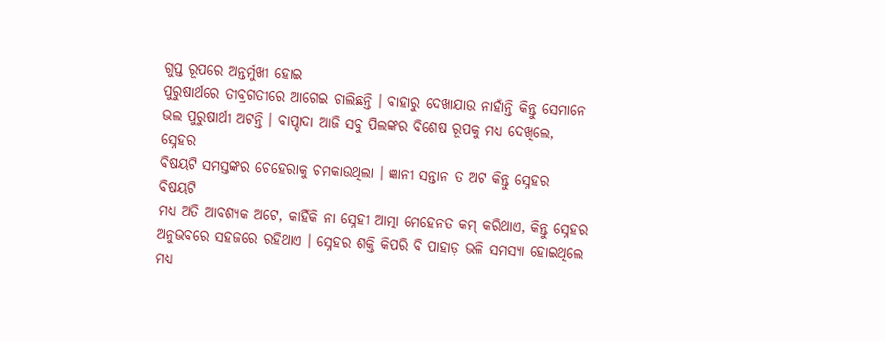ଗୁପ୍ତ ରୂପରେ ଅନ୍ତର୍ମୁଖୀ ହୋଇ
ପୁରୁଷାର୍ଥରେ ତୀବ୍ରଗତୀରେ ଆଗେଇ ଚାଲିଛନ୍ତି । ବାହାରୁ ଦେଖାଯାଉ ନାହାଁନ୍ତି କିନ୍ତୁ ସେମାନେ
ଭଲ ପୁରୁଷାର୍ଥୀ ଅଟନ୍ତି । ବାପ୍ଦାଦା ଆଜି ସବୁ ପିଲଙ୍କର ବିଶେଷ ରୂପକୁ ମଧ୍ୟ ଦେଖିଲେ, ସ୍ନେହର
ବିଷୟଟି ସମସ୍ତଙ୍କର ଚେହେରାକୁ ଚମକାଉଥିଲା । ଜ୍ଞାନୀ ସନ୍ତାନ ତ ଅଟ କିନ୍ତୁ ସ୍ନେହର ବିଷୟଟି
ମଧ୍ୟ ଅତି ଆବଶ୍ୟକ ଅଟେ, କାହିଁକି ନା ସ୍ନେହୀ ଆତ୍ମା ମେହେନତ କମ୍ କରିଥାଏ, କିନ୍ତୁ ସ୍ନେହର
ଅନୁଭବରେ ସହଜରେ ରହିଥାଏ । ସ୍ନେହର ଶକ୍ତି କିପରି ବି ପାହାଡ଼ ଭଳି ସମସ୍ୟା ହୋଇଥିଲେ ମଧ୍ୟ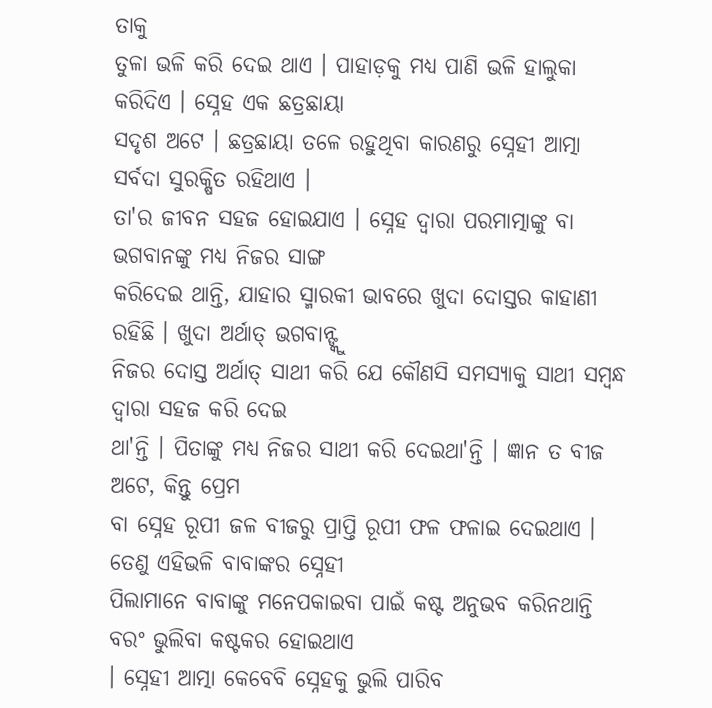ତାକୁ
ତୁଳା ଭଳି କରି ଦେଇ ଥାଏ । ପାହାଡ଼କୁ ମଧ୍ୟ ପାଣି ଭଳି ହାଲୁକା କରିଦିଏ । ସ୍ନେହ ଏକ ଛତ୍ରଛାୟା
ସଦୃଶ ଅଟେ । ଛତ୍ରଛାୟା ତଳେ ରହୁଥିବା କାରଣରୁ ସ୍ନେହୀ ଆତ୍ମା ସର୍ବଦା ସୁରକ୍ଷିତ ରହିଥାଏ ।
ତା'ର ଜୀବନ ସହଜ ହୋଇଯାଏ । ସ୍ନେହ ଦ୍ୱାରା ପରମାତ୍ମାଙ୍କୁ ବା ଭଗବାନଙ୍କୁ ମଧ୍ୟ ନିଜର ସାଙ୍ଗ
କରିଦେଇ ଥାନ୍ତି, ଯାହାର ସ୍ମାରକୀ ଭାବରେ ଖୁଦା ଦୋସ୍ତର କାହାଣୀ ରହିଛି । ଖୁଦା ଅର୍ଥାତ୍ ଭଗବାନ୍ଙ୍କୁ
ନିଜର ଦୋସ୍ତ ଅର୍ଥାତ୍ ସାଥୀ କରି ଯେ କୌଣସି ସମସ୍ୟାକୁ ସାଥୀ ସମ୍ବନ୍ଧ ଦ୍ୱାରା ସହଜ କରି ଦେଇ
ଥା'ନ୍ତି । ପିତାଙ୍କୁ ମଧ୍ୟ ନିଜର ସାଥୀ କରି ଦେଇଥା'ନ୍ତି । ଜ୍ଞାନ ତ ବୀଜ ଅଟେ, କିନ୍ତୁ ପ୍ରେମ
ବା ସ୍ନେହ ରୂପୀ ଜଳ ବୀଜରୁ ପ୍ରାପ୍ତି ରୂପୀ ଫଳ ଫଳାଇ ଦେଇଥାଏ । ତେଣୁ ଏହିଭଳି ବାବାଙ୍କର ସ୍ନେହୀ
ପିଲାମାନେ ବାବାଙ୍କୁ ମନେପକାଇବା ପାଇଁ କଷ୍ଟ ଅନୁଭବ କରିନଥାନ୍ତି ବରଂ ଭୁଲିବା କଷ୍ଟକର ହୋଇଥାଏ
। ସ୍ନେହୀ ଆତ୍ମା କେବେବି ସ୍ନେହକୁ ଭୁଲି ପାରିବ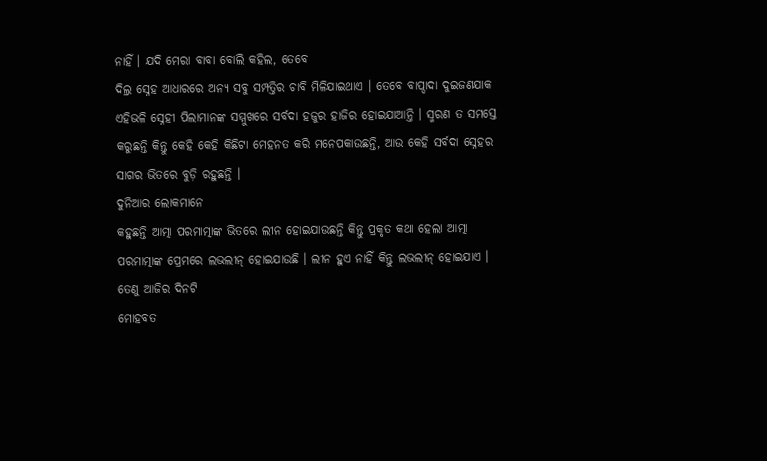ନାହିଁ । ଯଦି ମେରା ବାବା ବୋଲି କହିଲ, ତେବେ
ଦିଲ୍ର ସ୍ନେହ ଆଧାରରେ ଅନ୍ୟ ସବୁ ସମ୍ପତ୍ତିର ଚାବି ମିଳିଯାଇଥାଏ । ତେବେ ବାପ୍ଦାଦା ଦୁଇଜଣଯାକ
ଏହିଭଳି ସ୍ନେହୀ ପିଲାମାନଙ୍କ ସମ୍ମୁଖରେ ସର୍ବଦା ହଜୁର ହାଜିର ହୋଇଯାଆନ୍ତି । ସ୍ମରଣ ତ ସମସ୍ତେ
କରୁଛନ୍ତି କିନ୍ତୁ କେହି କେହି କିଛିଟା ମେହନତ କରି ମନେପକାଉଛନ୍ତି, ଆଉ କେହି ସର୍ବଦା ସ୍ନେହର
ସାଗର ଭିତରେ ବୁଡ଼ି ରହୁଛନ୍ତି ।
ଦୁନିଆର ଲୋକମାନେ
କହୁଛନ୍ତି ଆତ୍ମା ପରମାତ୍ମାଙ୍କ ଭିତରେ ଲୀନ ହୋଇଯାଉଛନ୍ତି କିନ୍ତୁ ପ୍ରକୃତ କଥା ହେଲା ଆତ୍ମା
ପରମାତ୍ମାଙ୍କ ପ୍ରେମରେ ଲଭଲୀନ୍ ହୋଇଯାଉଛି । ଲୀନ ହୁଏ ନାହିଁ କିନ୍ତୁ ଲଭଲୀନ୍ ହୋଇଯାଏ ।
ତେଣୁ ଆଜିର ଦିନଟି
ମୋହବତ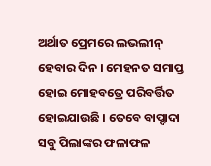ଅର୍ଥାତ ପ୍ରେମରେ ଲଭଲୀନ୍ ହେବାର ଦିନ । ମେହନତ ସମାପ୍ତ ହୋଇ ମୋହବତ୍ରେ ପରିବର୍ତ୍ତିତ
ହୋଇଯାଉଛି । ତେବେ ବାପ୍ଦାଦା ସବୁ ପିଲାଙ୍କର ଫଳାଫଳ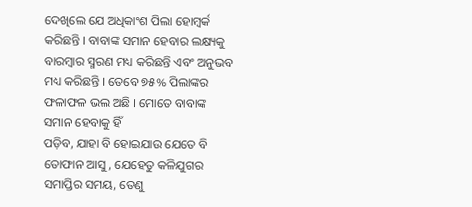ଦେଖିଲେ ଯେ ଅଧିକାଂଶ ପିଲା ହୋମ୍ୱର୍କ
କରିଛନ୍ତି । ବାବାଙ୍କ ସମାନ ହେବାର ଲକ୍ଷ୍ୟକୁ ବାରମ୍ବାର ସ୍ମରଣ ମଧ୍ୟ କରିଛନ୍ତି ଏବଂ ଅନୁଭବ
ମଧ୍ୟ କରିଛନ୍ତି । ତେବେ ୭୫% ପିଲାଙ୍କର ଫଳାଫଳ ଭଲ ଅଛି । ମୋତେ ବାବାଙ୍କ ସମାନ ହେବାକୁ ହିଁ
ପଡ଼ିବ, ଯାହା ବି ହୋଇଯାଉ ଯେତେ ବି ତୋଫାନ ଆସୁ, ଯେହେତୁ କଳିଯୁଗର ସମାପ୍ତିର ସମୟ, ତେଣୁ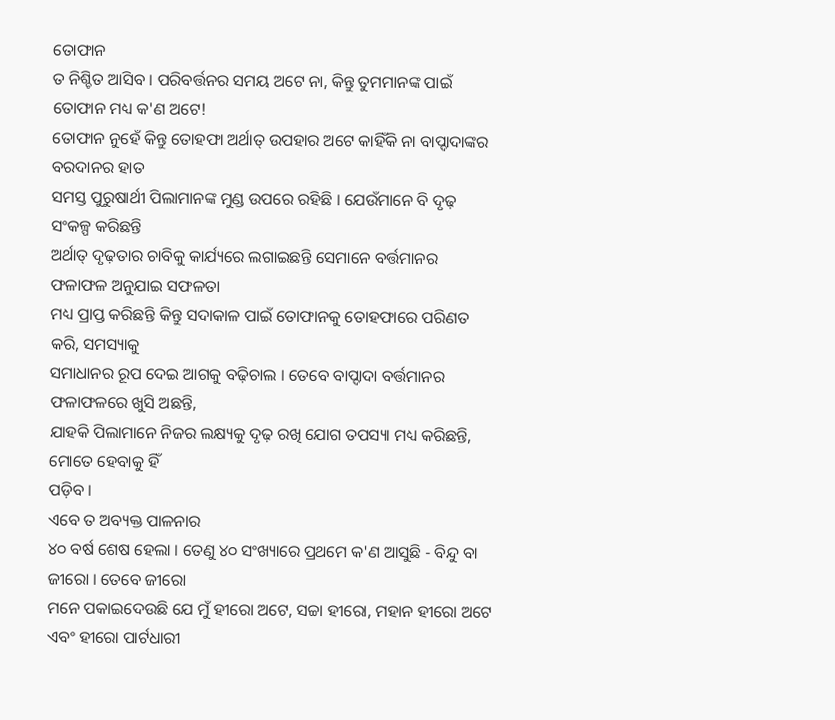ତୋଫାନ
ତ ନିଶ୍ଚିତ ଆସିବ । ପରିବର୍ତ୍ତନର ସମୟ ଅଟେ ନା, କିନ୍ତୁ ତୁମମାନଙ୍କ ପାଇଁ ତୋଫାନ ମଧ୍ୟ କ'ଣ ଅଟେ!
ତୋଫାନ ନୁହେଁ କିନ୍ତୁ ତୋହଫା ଅର୍ଥାତ୍ ଉପହାର ଅଟେ କାହିଁକି ନା ବାପ୍ଦାଦାଙ୍କର ବରଦାନର ହାତ
ସମସ୍ତ ପୁରୁଷାର୍ଥୀ ପିଲାମାନଙ୍କ ମୁଣ୍ଡ ଉପରେ ରହିଛି । ଯେଉଁମାନେ ବି ଦୃଢ଼ ସଂକଳ୍ପ କରିଛନ୍ତି
ଅର୍ଥାତ୍ ଦୃଢ଼ତାର ଚାବିକୁ କାର୍ଯ୍ୟରେ ଲଗାଇଛନ୍ତି ସେମାନେ ବର୍ତ୍ତମାନର ଫଳାଫଳ ଅନୁଯାଇ ସଫଳତା
ମଧ୍ୟ ପ୍ରାପ୍ତ କରିଛନ୍ତି କିନ୍ତୁ ସଦାକାଳ ପାଇଁ ତୋଫାନକୁ ତୋହଫାରେ ପରିଣତ କରି, ସମସ୍ୟାକୁ
ସମାଧାନର ରୂପ ଦେଇ ଆଗକୁ ବଢ଼ିଚାଲ । ତେବେ ବାପ୍ଦାଦା ବର୍ତ୍ତମାନର ଫଳାଫଳରେ ଖୁସି ଅଛନ୍ତି,
ଯାହକି ପିଲାମାନେ ନିଜର ଲକ୍ଷ୍ୟକୁ ଦୃଢ଼ ରଖି ଯୋଗ ତପସ୍ୟା ମଧ୍ୟ କରିଛନ୍ତି, ମୋତେ ହେବାକୁ ହିଁ
ପଡ଼ିବ ।
ଏବେ ତ ଅବ୍ୟକ୍ତ ପାଳନାର
୪୦ ବର୍ଷ ଶେଷ ହେଲା । ତେଣୁ ୪୦ ସଂଖ୍ୟାରେ ପ୍ରଥମେ କ'ଣ ଆସୁଛି - ବିନ୍ଦୁ ବା ଜୀରୋ । ତେବେ ଜୀରୋ
ମନେ ପକାଇଦେଉଛି ଯେ ମୁଁ ହୀରୋ ଅଟେ, ସଚ୍ଚା ହୀରୋ, ମହାନ ହୀରୋ ଅଟେ ଏବଂ ହୀରୋ ପାର୍ଟଧାରୀ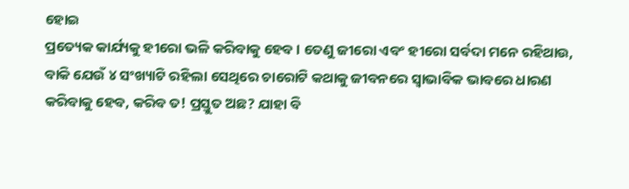ହୋଇ
ପ୍ରତ୍ୟେକ କାର୍ଯ୍ୟକୁ ହୀରୋ ଭଳି କରିବାକୁ ହେବ । ତେଣୁ ଜୀରୋ ଏବଂ ହୀରୋ ସର୍ବଦା ମନେ ରହିଥାଉ,
ବାକି ଯେଉଁ ୪ ସଂଖ୍ୟାଟି ରହିଲା ସେଥିରେ ଚାରୋଟି କଥାକୁ ଜୀବନରେ ସ୍ୱାଭାବିକ ଭାବରେ ଧାରଣ
କରିବାକୁ ହେବ, କରିବ ତ! ପ୍ରସ୍ତୁତ ଅଛ? ଯାହା ବି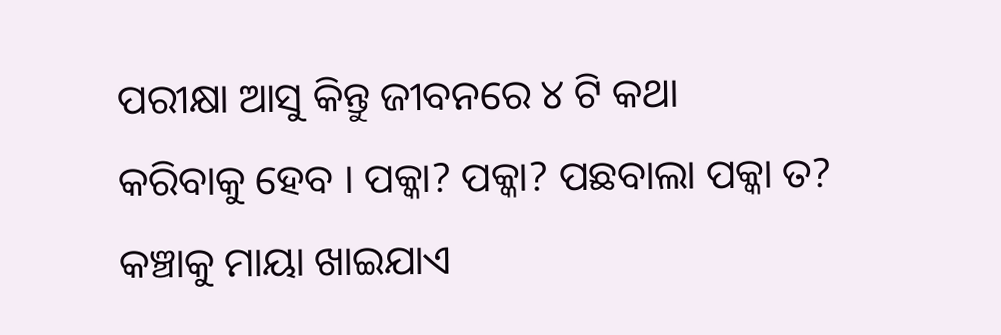ପରୀକ୍ଷା ଆସୁ କିନ୍ତୁ ଜୀବନରେ ୪ ଟି କଥା
କରିବାକୁ ହେବ । ପକ୍କା? ପକ୍କା? ପଛବାଲା ପକ୍କା ତ? କଞ୍ଚାକୁ ମାୟା ଖାଇଯାଏ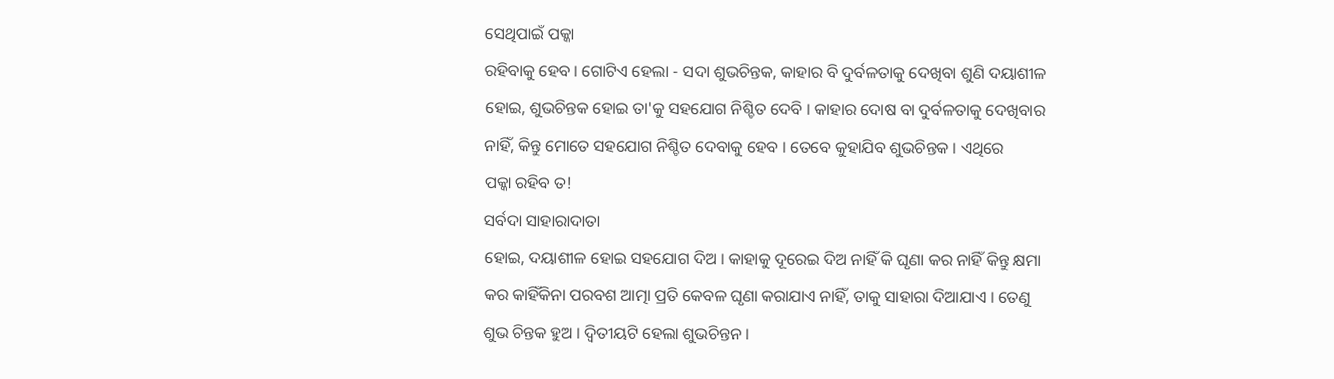ସେଥିପାଇଁ ପକ୍କା
ରହିବାକୁ ହେବ । ଗୋଟିଏ ହେଲା - ସଦା ଶୁଭଚିନ୍ତକ, କାହାର ବି ଦୁର୍ବଳତାକୁ ଦେଖିବା ଶୁଣି ଦୟାଶୀଳ
ହୋଇ, ଶୁଭଚିନ୍ତକ ହୋଇ ତା'କୁ ସହଯୋଗ ନିଶ୍ଚିତ ଦେବି । କାହାର ଦୋଷ ବା ଦୁର୍ବଳତାକୁ ଦେଖିବାର
ନାହିଁ, କିନ୍ତୁ ମୋତେ ସହଯୋଗ ନିଶ୍ଚିତ ଦେବାକୁ ହେବ । ତେବେ କୁହାଯିବ ଶୁଭଚିନ୍ତକ । ଏଥିରେ
ପକ୍କା ରହିବ ତ!
ସର୍ବଦା ସାହାରାଦାତା
ହୋଇ, ଦୟାଶୀଳ ହୋଇ ସହଯୋଗ ଦିଅ । କାହାକୁ ଦୂରେଇ ଦିଅ ନାହିଁ କି ଘୃଣା କର ନାହିଁ କିନ୍ତୁ କ୍ଷମା
କର କାହିଁକିନା ପରବଶ ଆତ୍ମା ପ୍ରତି କେବଳ ଘୃଣା କରାଯାଏ ନାହିଁ, ତାକୁ ସାହାରା ଦିଆଯାଏ । ତେଣୁ
ଶୁଭ ଚିନ୍ତକ ହୁଅ । ଦ୍ୱିତୀୟଟି ହେଲା ଶୁଭଚିନ୍ତନ ।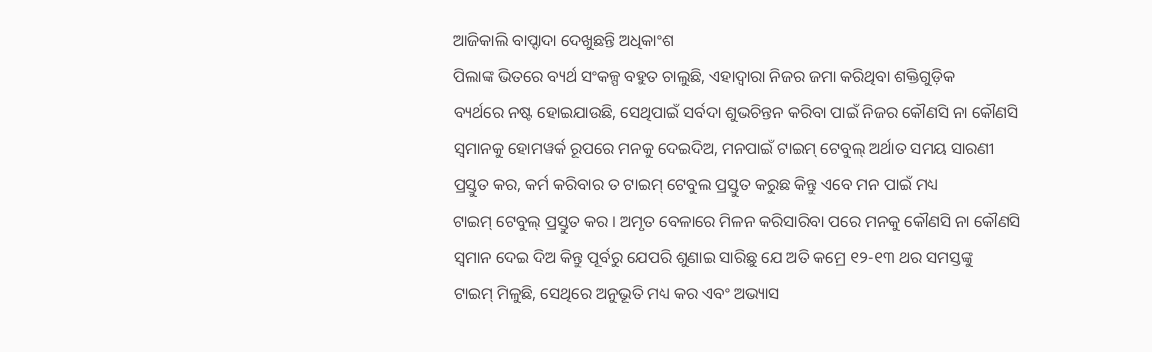ଆଜିକାଲି ବାପ୍ଦାଦା ଦେଖୁଛନ୍ତି ଅଧିକାଂଶ
ପିଲାଙ୍କ ଭିତରେ ବ୍ୟର୍ଥ ସଂକଳ୍ପ ବହୁତ ଚାଲୁଛି, ଏହାଦ୍ୱାରା ନିଜର ଜମା କରିଥିବା ଶକ୍ତିଗୁଡ଼ିକ
ବ୍ୟର୍ଥରେ ନଷ୍ଟ ହୋଇଯାଉଛି, ସେଥିପାଇଁ ସର୍ବଦା ଶୁଭଚିନ୍ତନ କରିବା ପାଇଁ ନିଜର କୌଣସି ନା କୌଣସି
ସ୍ୱମାନକୁ ହୋମୱର୍କ ରୂପରେ ମନକୁ ଦେଇଦିଅ, ମନପାଇଁ ଟାଇମ୍ ଟେବୁଲ୍ ଅର୍ଥାତ ସମୟ ସାରଣୀ
ପ୍ରସ୍ତୁତ କର, କର୍ମ କରିବାର ତ ଟାଇମ୍ ଟେବୁଲ ପ୍ରସ୍ତୁତ କରୁଛ କିନ୍ତୁ ଏବେ ମନ ପାଇଁ ମଧ୍ୟ
ଟାଇମ୍ ଟେବୁଲ୍ ପ୍ରସ୍ତୁତ କର । ଅମୃତ ବେଳାରେ ମିଳନ କରିସାରିବା ପରେ ମନକୁ କୌଣସି ନା କୌଣସି
ସ୍ୱମାନ ଦେଇ ଦିଅ କିନ୍ତୁ ପୂର୍ବରୁ ଯେପରି ଶୁଣାଇ ସାରିଛୁ ଯେ ଅତି କମ୍ରେ ୧୨-୧୩ ଥର ସମସ୍ତଙ୍କୁ
ଟାଇମ୍ ମିଳୁଛି, ସେଥିରେ ଅନୁଭୂତି ମଧ୍ୟ କର ଏବଂ ଅଭ୍ୟାସ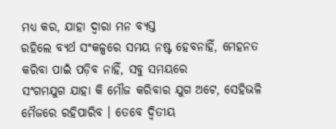ମଧ୍ୟ କର, ଯାହା ଦ୍ୱାରା ମନ ବ୍ୟସ୍ତ
ରହିଲେ ବ୍ୟର୍ଥ ସଂକଳ୍ପରେ ସମୟ ନଷ୍ଟ ହେବନାହିଁ, ମେହନତ କରିବା ପାଇଁ ପଡ଼ିବ ନାହିଁ, ସବୁ ସମୟରେ
ସଂଗମଯୁଗ ଯାହା କି ମୌଜ କରିବାର ଯୁଗ ଅଟେ, ସେହିଭଳି ମୈଜରେ ରହିପାରିବ । ତେବେ ଦ୍ୱିତୀୟ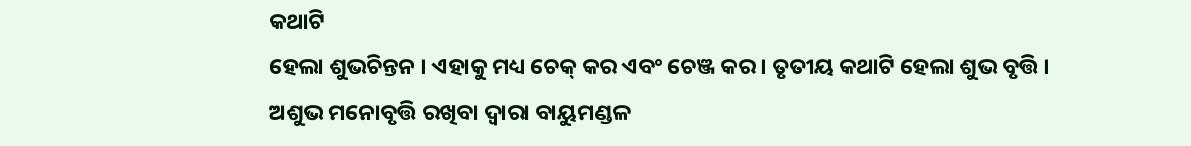କଥାଟି
ହେଲା ଶୁଭଚିନ୍ତନ । ଏହାକୁ ମଧ୍ୟ ଚେକ୍ କର ଏବଂ ଚେଞ୍ଜ କର । ତୃତୀୟ କଥାଟି ହେଲା ଶୁଭ ବୃତ୍ତି ।
ଅଶୁଭ ମନୋବୃତ୍ତି ରଖିବା ଦ୍ୱାରା ବାୟୁମଣ୍ଡଳ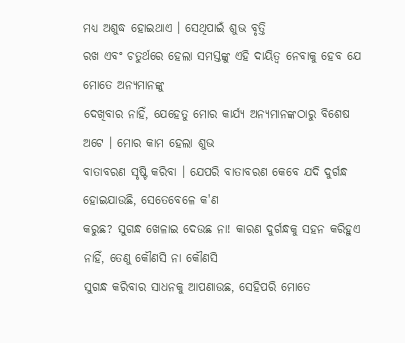ମଧ୍ୟ ଅଶୁଦ୍ଧ ହୋଇଥାଏ । ସେଥିପାଇଁ ଶୁଭ ବୃତ୍ତି
ରଖ ଏବଂ ଚତୁର୍ଥରେ ହେଲା ସମସ୍ତଙ୍କୁ ଏହି ଦାୟିତ୍ୱ ନେବାକୁ ହେବ ଯେ ମୋତେ ଅନ୍ୟମାନଙ୍କୁ
ଦେଖିବାର ନାହିଁ, ଯେହେତୁ ମୋର କାର୍ଯ୍ୟ ଅନ୍ୟମାନଙ୍କଠାରୁ ବିଶେଷ ଅଟେ । ମୋର କାମ ହେଲା ଶୁଭ
ବାତାବରଣ ସୃଷ୍ଟି କରିବା । ଯେପରି ବାତାବରଣ କେବେ ଯଦି ଦୁର୍ଗନ୍ଧ ହୋଇଯାଉଛି, ସେତେବେଳେ କ'ଣ
କରୁଛ? ସୁଗନ୍ଧ ଖେଳାଇ ଦେଉଛ ନା! କାରଣ ଦୁର୍ଗନ୍ଧକୁ ସହନ କରିହୁଏ ନାହିଁ, ତେଣୁ କୌଣସି ନା କୌଣସି
ସୁଗନ୍ଧ କରିବାର ସାଧନକୁ ଆପଣାଉଛ, ସେହିପରି ମୋତେ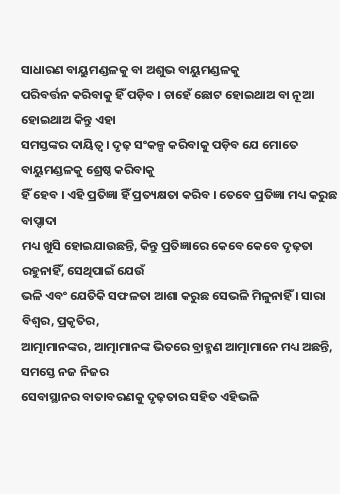ସାଧାରଣ ବାୟୁମଣ୍ଡଳକୁ ବା ଅଶୁଭ ବାୟୁମଣ୍ଡଳକୁ
ପରିବର୍ତ୍ତନ କରିବାକୁ ହିଁ ପଡ଼ିବ । ଚାହେଁ ଛୋଟ ହୋଇଥାଅ ବା ନୂଆ ହୋଇଥାଅ କିନ୍ତୁ ଏହା
ସମସ୍ତଙ୍କର ଦାୟିତ୍ୱ । ଦୃଢ଼ ସଂକଳ୍ପ କରିବାକୁ ପଡ଼ିବ ଯେ ମୋତେ ବାୟୁମଣ୍ଡଳକୁ ଶ୍ରେଷ୍ଠ କରିବାକୁ
ହିଁ ହେବ । ଏହି ପ୍ରତିଜ୍ଞା ହିଁ ପ୍ରତ୍ୟକ୍ଷତା କରିବ । ତେବେ ପ୍ରତିଜ୍ଞା ମଧ୍ୟ କରୁଛ ବାପ୍ଦାଦା
ମଧ୍ୟ ଖୁସି ହୋଇଯାଉଛନ୍ତି, କିନ୍ତୁ ପ୍ରତିଜ୍ଞାରେ କେବେ କେବେ ଦୃଢ଼ତା ରହୁନାହିଁ, ସେଥିପାଇଁ ଯେଉଁ
ଭଳି ଏବଂ ଯେତିକି ସଫଳତା ଆଶା କରୁଛ ସେଭଳି ମିଳୁନାହିଁ । ସାରା ବିଶ୍ୱର, ପ୍ରକୃତିର,
ଆତ୍ମାମାନଙ୍କର, ଆତ୍ମାମାନଙ୍କ ଭିତରେ ବ୍ରାହ୍ମଣ ଆତ୍ମାମାନେ ମଧ୍ୟ ଅଛନ୍ତି, ସମସ୍ତେ ନଜ ନିଜର
ସେବାସ୍ଥାନର ବାତାବରଣକୁ ଦୃଢ଼ତାର ସହିତ ଏହିଭଳି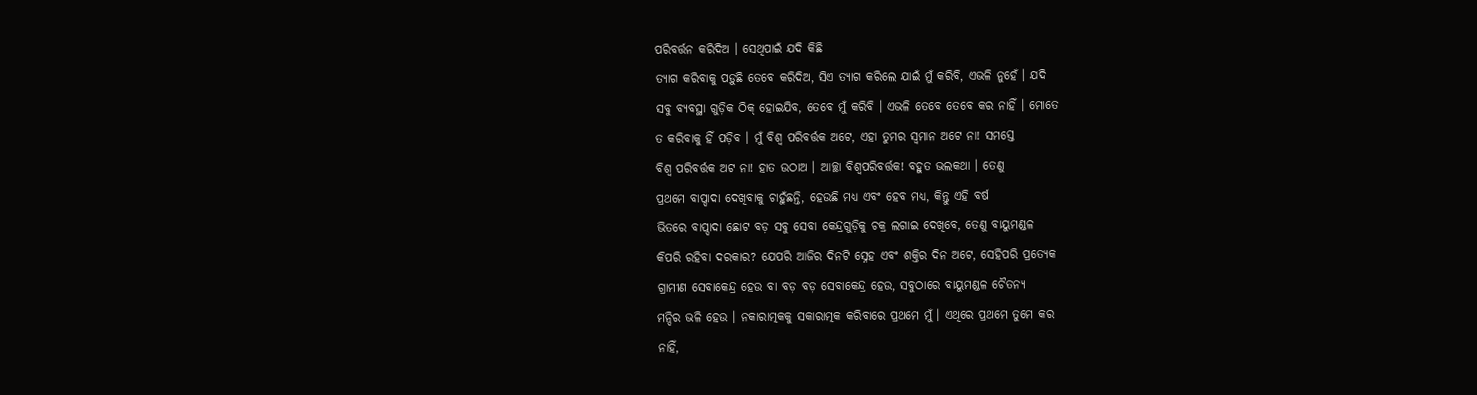ପରିବର୍ତ୍ତନ କରିଦିଅ । ସେଥିପାଇଁ ଯଦି କିଛି
ତ୍ୟାଗ କରିବାକୁ ପଡ଼ୁଛି ତେବେ କରିଦିଅ, ସିଏ ତ୍ୟାଗ କରିଲେ ଯାଇଁ ମୁଁ କରିବି, ଏଭଳି ନୁହେଁ । ଯଦି
ସବୁ ବ୍ୟବସ୍ଥା ଗୁଡ଼ିକ ଠିକ୍ ହୋଇଯିବ, ତେବେ ମୁଁ କରିବି । ଏଭଳି ତେବେ ତେବେ କର ନାହିଁ । ମୋତେ
ତ କରିବାକୁ ହିଁ ପଡ଼ିବ । ମୁଁ ବିଶ୍ୱ ପରିବର୍ତ୍ତକ ଅଟେ, ଏହା ତୁମର ସ୍ୱମାନ ଅଟେ ନା! ସମସ୍ତେ
ବିଶ୍ୱ ପରିବର୍ତ୍ତକ ଅଟ ନା! ହାତ ଉଠାଅ । ଆଚ୍ଛା ବିଶ୍ୱପରିବର୍ତ୍ତକ! ବହୁତ ଭଲକଥା । ତେଣୁ
ପ୍ରଥମେ ବାପ୍ଦାଦା ଦେଖିବାକୁ ଚାହୁଁଛନ୍ତି, ହେଉଛି ମଧ୍ୟ ଏବଂ ହେବ ମଧ୍ୟ, କିନ୍ତୁ ଏହି ବର୍ଷ
ଭିତରେ ବାପ୍ଦାଦା ଛୋଟ ବଡ଼ ସବୁ ସେବା କେନ୍ଦ୍ରଗୁଡ଼ିକୁ ଚକ୍ର ଲଗାଇ ଦେଖିବେ, ତେଣୁ ବାୟୁମଣ୍ଡଳ
କିପରି ରହିବା ଦରକାର? ଯେପରି ଆଜିର ଦିନଟି ସ୍ନେହ ଏବଂ ଶକ୍ତିର ଦିନ ଅଟେ, ସେହିପରି ପ୍ରତ୍ୟେକ
ଗ୍ରାମୀଣ ସେବାକେନ୍ଦ୍ର ହେଉ ବା ବଡ଼ ବଡ଼ ସେବାକେନ୍ଦ୍ର ହେଉ, ସବୁଠାରେ ବାୟୁମଣ୍ଡଳ ଚୈତନ୍ୟ
ମନ୍ଦିର ଭଳି ହେଉ । ନକାରାତ୍ମକକୁ ସକାରାତ୍ମକ କରିବାରେ ପ୍ରଥମେ ମୁଁ । ଏଥିରେ ପ୍ରଥମେ ତୁମେ କର
ନାହିଁ,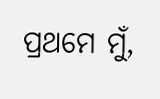ପ୍ରଥମେ ମୁଁ,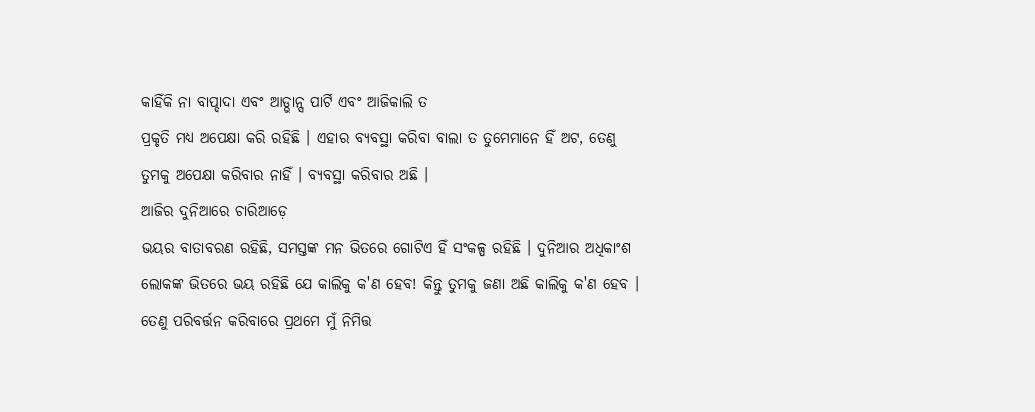କାହିଁକି ନା ବାପ୍ଦାଦା ଏବଂ ଆଡ୍ଭାନ୍ସ ପାର୍ଟି ଏବଂ ଆଜିକାଲି ତ
ପ୍ରକୃତି ମଧ୍ୟ ଅପେକ୍ଷା କରି ରହିଛି । ଏହାର ବ୍ୟବସ୍ଥା କରିବା ବାଲା ତ ତୁମେମାନେ ହିଁ ଅଟ, ତେଣୁ
ତୁମକୁ ଅପେକ୍ଷା କରିବାର ନାହିଁ । ବ୍ୟବସ୍ଥା କରିବାର ଅଛି ।
ଆଜିର ଦୁନିଆରେ ଚାରିଆଡ଼େ
ଭୟର ବାତାବରଣ ରହିଛି, ସମସ୍ତଙ୍କ ମନ ଭିତରେ ଗୋଟିଏ ହିଁ ସଂକଳ୍ପ ରହିଛି । ଦୁନିଆର ଅଧିକାଂଶ
ଲୋକଙ୍କ ଭିତରେ ଭୟ ରହିଛି ଯେ କାଲିକୁ କ'ଣ ହେବ! କିନ୍ତୁ ତୁମକୁ ଜଣା ଅଛି କାଲିକୁ କ'ଣ ହେବ ।
ତେଣୁ ପରିବର୍ତ୍ତନ କରିବାରେ ପ୍ରଥମେ ମୁଁ ନିମିତ୍ତ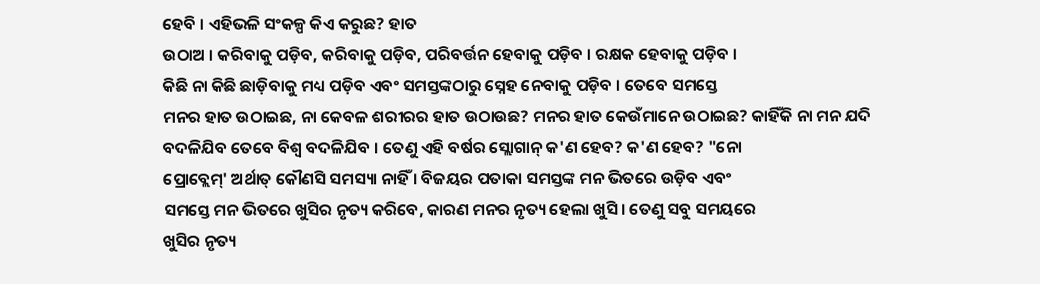ହେବି । ଏହିଭଳି ସଂକଳ୍ପ କିଏ କରୁଛ? ହାତ
ଉଠାଅ । କରିବାକୁ ପଡ଼ିବ, କରିବାକୁ ପଡ଼ିବ, ପରିବର୍ତ୍ତନ ହେବାକୁ ପଡ଼ିବ । ରକ୍ଷକ ହେବାକୁ ପଡ଼ିବ ।
କିଛି ନା କିଛି ଛାଡ଼ିବାକୁ ମଧ୍ୟ ପଡ଼ିବ ଏବଂ ସମସ୍ତଙ୍କଠାରୁ ସ୍ନେହ ନେବାକୁ ପଡ଼ିବ । ତେବେ ସମସ୍ତେ
ମନର ହାତ ଉଠାଇଛ, ନା କେବଳ ଶରୀରର ହାତ ଉଠାଉଛ? ମନର ହାତ କେଉଁମାନେ ଉଠାଇଛ? କାହିଁକି ନା ମନ ଯଦି
ବଦଳିଯିବ ତେବେ ବିଶ୍ୱ ବଦଳିଯିବ । ତେଣୁ ଏହି ବର୍ଷର ସ୍ଲୋଗାନ୍ କ'ଣ ହେବ? କ'ଣ ହେବ? "ନୋ
ପ୍ରୋବ୍ଲେମ୍' ଅର୍ଥାତ୍ କୌଣସି ସମସ୍ୟା ନାହିଁ । ବିଜୟର ପତାକା ସମସ୍ତଙ୍କ ମନ ଭିତରେ ଉଡ଼ିବ ଏବଂ
ସମସ୍ତେ ମନ ଭିତରେ ଖୁସିର ନୃତ୍ୟ କରିବେ, କାରଣ ମନର ନୃତ୍ୟ ହେଲା ଖୁସି । ତେଣୁ ସବୁ ସମୟରେ
ଖୁସିର ନୃତ୍ୟ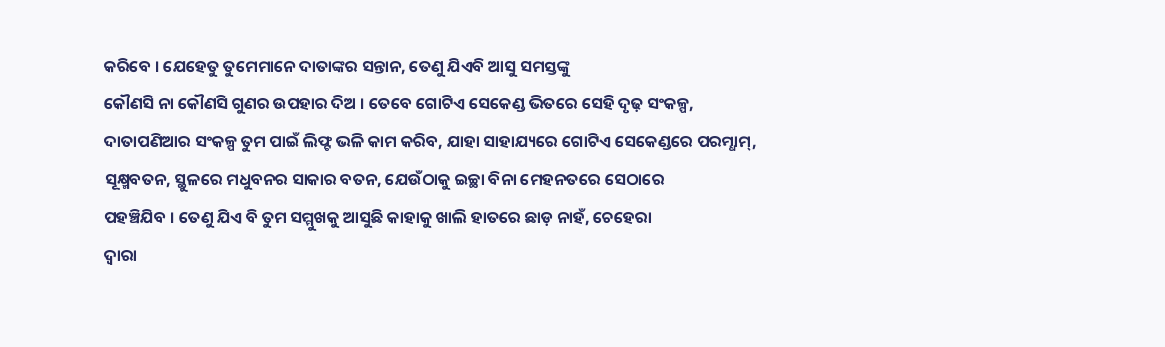କରିବେ । ଯେହେତୁ ତୁମେମାନେ ଦାତାଙ୍କର ସନ୍ତାନ, ତେଣୁ ଯିଏବି ଆସୁ ସମସ୍ତଙ୍କୁ
କୌଣସି ନା କୌଣସି ଗୁଣର ଉପହାର ଦିଅ । ତେବେ ଗୋଟିଏ ସେକେଣ୍ଡ ଭିତରେ ସେହି ଦୃଢ଼ ସଂକଳ୍ପ,
ଦାତାପଣିଆର ସଂକଳ୍ପ ତୁମ ପାଇଁ ଲିଫ୍ଟ ଭଳି କାମ କରିବ, ଯାହା ସାହାଯ୍ୟରେ ଗୋଟିଏ ସେକେଣ୍ଡରେ ପରମ୍ଧାମ୍,
ସୂକ୍ଷ୍ମବତନ, ସ୍ଥୁଳରେ ମଧୁବନର ସାକାର ବତନ, ଯେଉଁଠାକୁ ଇଚ୍ଛା ବିନା ମେହନତରେ ସେଠାରେ
ପହଞ୍ଚିଯିବ । ତେଣୁ ଯିଏ ବି ତୁମ ସମ୍ମୁଖକୁ ଆସୁଛି କାହାକୁ ଖାଲି ହାତରେ ଛାଡ଼ ନାହଁ, ଚେହେରା
ଦ୍ୱାରା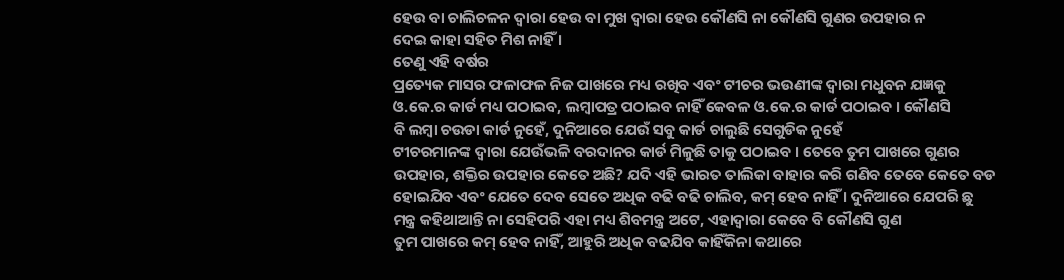ହେଉ ବା ଚାଲିଚଳନ ଦ୍ୱାରା ହେଉ ବା ମୁଖ ଦ୍ୱାରା ହେଉ କୌଣସି ନା କୌଣସି ଗୁଣର ଉପହାର ନ
ଦେଇ କାହା ସହିତ ମିଶ ନାହିଁ ।
ତେଣୁ ଏହି ବର୍ଷର
ପ୍ରତ୍ୟେକ ମାସର ଫଳାଫଳ ନିଜ ପାଖରେ ମଧ୍ୟ ରଖିବ ଏବଂ ଟୀଚର ଭଉଣୀଙ୍କ ଦ୍ୱାରା ମଧୁବନ ଯଜ୍ଞକୁ
ଓ.କେ.ର କାର୍ଡ ମଧ୍ୟ ପଠାଇବ, ଲମ୍ବାପତ୍ର ପଠାଇବ ନାହିଁ କେବଳ ଓ.କେ.ର କାର୍ଡ ପଠାଇବ । କୌଣସି
ବି ଲମ୍ବା ଚଉଡା କାର୍ଡ ନୁହେଁ, ଦୁନିଆରେ ଯେଉଁ ସବୁ କାର୍ଡ ଚାଲୁଛି ସେଗୁଡିକ ନୁହେଁ
ଟୀଚରମାନଙ୍କ ଦ୍ୱାରା ଯେଉଁଭଳି ବରଦାନର କାର୍ଡ ମିଳୁଛି ତାକୁ ପଠାଇବ । ତେବେ ତୁମ ପାଖରେ ଗୁଣର
ଉପହାର, ଶକ୍ତିର ଉପହାର କେତେ ଅଛି? ଯଦି ଏହି ଭାରତ ତାଲିକା ବାହାର କରି ଗଣିବ ତେବେ କେତେ ବଡ
ହୋଇଯିବ ଏବଂ ଯେତେ ଦେବ ସେତେ ଅଧିକ ବଢି ବଢି ଚାଲିବ, କମ୍ ହେବ ନାହିଁ । ଦୁନିଆରେ ଯେପରି ଛୁ
ମନ୍ତ୍ର କହିଥାଆନ୍ତି ନା ସେହିପରି ଏହା ମଧ୍ୟ ଶିବମନ୍ତ୍ର ଅଟେ, ଏହାଦ୍ୱାରା କେବେ ବି କୌଣସି ଗୁଣ
ତୁମ ପାଖରେ କମ୍ ହେବ ନାହିଁ, ଆହୁରି ଅଧିକ ବଢଯିବ କାହିଁକିନା କଥାରେ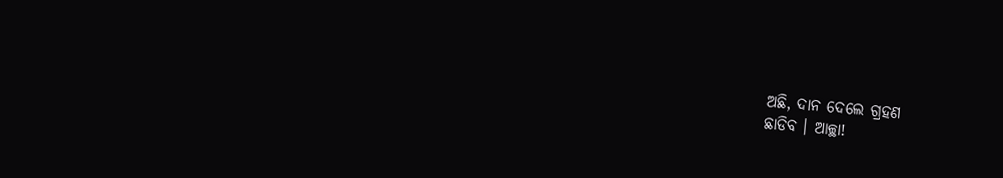ଅଛି, ଦାନ ଦେଲେ ଗ୍ରହଣ
ଛାଡିବ । ଆଚ୍ଛା!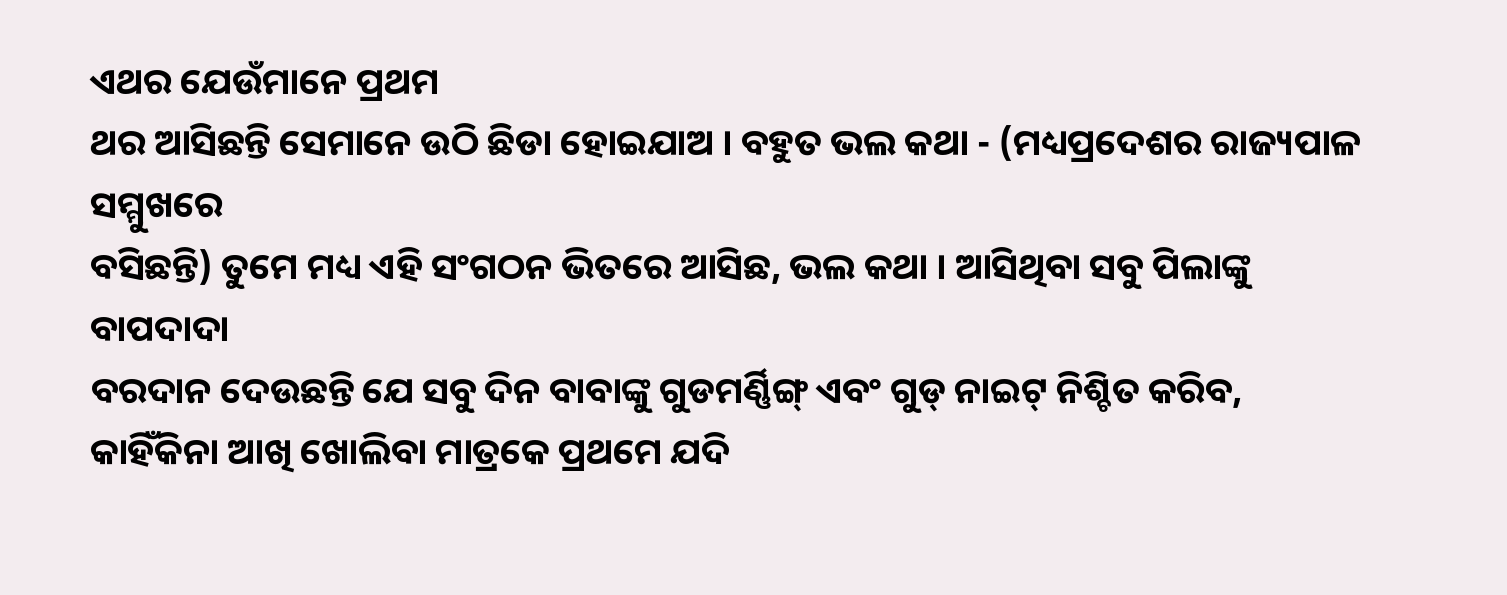ଏଥର ଯେଉଁମାନେ ପ୍ରଥମ
ଥର ଆସିଛନ୍ତି ସେମାନେ ଉଠି ଛିଡା ହୋଇଯାଅ । ବହୁତ ଭଲ କଥା - (ମଧ୍ୟପ୍ରଦେଶର ରାଜ୍ୟପାଳ ସମ୍ମୁଖରେ
ବସିଛନ୍ତି) ତୁମେ ମଧ୍ୟ ଏହି ସଂଗଠନ ଭିତରେ ଆସିଛ, ଭଲ କଥା । ଆସିଥିବା ସବୁ ପିଲାଙ୍କୁ ବାପଦାଦା
ବରଦାନ ଦେଉଛନ୍ତି ଯେ ସବୁ ଦିନ ବାବାଙ୍କୁ ଗୁଡମର୍ଣ୍ଣିଙ୍ଗ୍ ଏବଂ ଗୁଡ୍ ନାଇଟ୍ ନିଶ୍ଚିତ କରିବ,
କାହିଁକିନା ଆଖି ଖୋଲିବା ମାତ୍ରକେ ପ୍ରଥମେ ଯଦି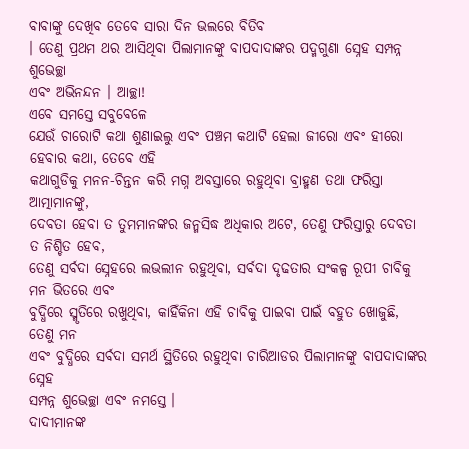ବାବାଙ୍କୁ ଦେଖିବ ତେବେ ସାରା ଦିନ ଭଲରେ ବିତିବ
। ତେଣୁ ପ୍ରଥମ ଥର ଆସିଥିବା ପିଲାମାନଙ୍କୁ ବାପଦାଦାଙ୍କର ପଦ୍ମଗୁଣା ସ୍ନେହ ସମ୍ପନ୍ନ ଶୁଭେଚ୍ଛା
ଏବଂ ଅଭିନନ୍ଦନ । ଆଚ୍ଛା!
ଏବେ ସମସ୍ତେ ସବୁବେଳେ
ଯେଉଁ ଚାରୋଟି କଥା ଶୁଣାଇଲୁ ଏବଂ ପଞ୍ଚମ କଥାଟି ହେଲା ଜୀରୋ ଏବଂ ହୀରୋ ହେବାର କଥା, ତେବେ ଏହି
କଥାଗୁଡିକୁ ମନନ-ଚିନ୍ତନ କରି ମଗ୍ନ ଅବସ୍ତାରେ ରହୁଥିବା ବ୍ରାହ୍ମଣ ତଥା ଫରିସ୍ତା ଆତ୍ମାମାନଙ୍କୁ,
ଦେବତା ହେବା ତ ତୁମମାନଙ୍କର ଜନ୍ମସିଦ୍ଧ ଅଧିକାର ଅଟେ, ତେଣୁ ଫରିସ୍ତାରୁ ଦେବତା ତ ନିଶ୍ଚିତ ହେବ,
ତେଣୁ ସର୍ବଦା ସ୍ନେହରେ ଲଭଲୀନ ରହୁଥିବା, ସର୍ବଦା ଦୃଢତାର ସଂକଳ୍ପ ରୂପୀ ଚାବିକୁ ମନ ଭିତରେ ଏବଂ
ବୁଦ୍ଧିରେ ସ୍ମୃତିରେ ରଖୁଥିବା, କାହିଁକିନା ଏହି ଚାବିକୁ ପାଇବା ପାଇଁ ବହୁତ ଖୋଜୁଛି, ତେଣୁ ମନ
ଏବଂ ବୁଦ୍ଧିରେ ସର୍ବଦା ସମର୍ଥ ସ୍ଥିତିରେ ରହୁଥିବା ଚାରିଆଡର ପିଲାମାନଙ୍କୁ ବାପଦାଦାଙ୍କର ସ୍ନେହ
ସମ୍ପନ୍ନ ଶୁଭେଚ୍ଛା ଏବଂ ନମସ୍ତେ ।
ଦାଦୀମାନଙ୍କ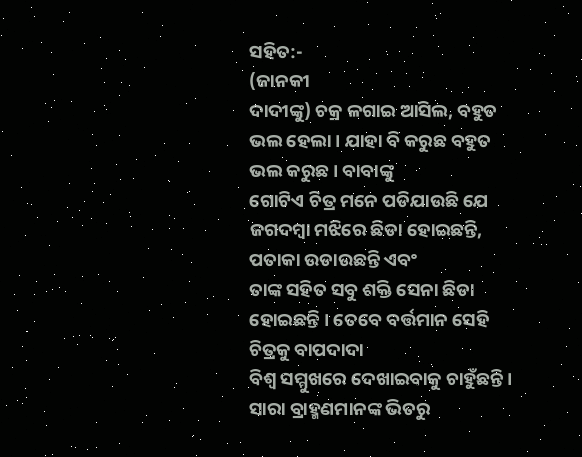ସହିତ:-
(ଜାନକୀ
ଦାଦୀଙ୍କୁ) ଚକ୍ର ଳଗାଇ ଆସିଲ, ବହୁତ ଭଲ ହେଲା । ଯାହା ବି କରୁଛ ବହୁତ ଭଲ କରୁଛ । ବାବାଙ୍କୁ
ଗୋଟିଏ ଚିତ୍ର ମନେ ପଡିଯାଉଛି ଯେ ଜଗଦମ୍ବା ମଝିରେ ଛିଡା ହୋଇଛନ୍ତି, ପତାକା ଉଡାଉଛନ୍ତି ଏବଂ
ତାଙ୍କ ସହିତ ସବୁ ଶକ୍ତି ସେନା ଛିଡା ହୋଇଛନ୍ତି । ତେବେ ବର୍ତ୍ତମାନ ସେହି ଚିତ୍ରକୁ ବାପଦାଦା
ବିଶ୍ୱ ସମ୍ମୁଖରେ ଦେଖାଇବାକୁ ଚାହୁଁଛନ୍ତି । ସାରା ବ୍ରାହ୍ମଣମାନଙ୍କ ଭିତରୁ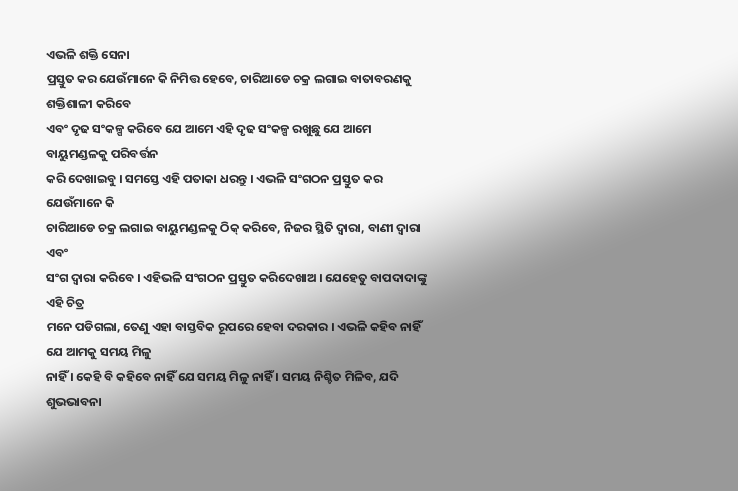ଏଭଳି ଶକ୍ତି ସେନା
ପ୍ରସ୍ତୁତ କର ଯେଉଁମାନେ କି ନିମିତ୍ତ ହେବେ, ଚାରିଆଡେ ଚକ୍ର ଲଗାଇ ବାତାବରଣକୁ ଶକ୍ତିଶାଳୀ କରିବେ
ଏବଂ ଦୃଢ ସଂକଳ୍ପ କରିବେ ଯେ ଆମେ ଏହି ଦୃଢ ସଂକଳ୍ପ ରଖୁଛୁ ଯେ ଆମେ ବାୟୁମଣ୍ଡଳକୁ ପରିବର୍ତ୍ତନ
କରି ଦେଖାଇବୁ । ସମସ୍ତେ ଏହି ପତାକା ଧରନ୍ତୁ । ଏଭଳି ସଂଗଠନ ପ୍ରସ୍ତୁତ କର ଯେଉଁମାନେ କି
ଚାରିଆଡେ ଚକ୍ର ଲଗାଇ ବାୟୁମଣ୍ଡଳକୁ ଠିକ୍ କରିବେ, ନିଜର ସ୍ଥିତି ଦ୍ୱାରା, ବାଣୀ ଦ୍ୱାରା ଏବଂ
ସଂଗ ଦ୍ୱାରା କରିବେ । ଏହିଭଳି ସଂଗଠନ ପ୍ରସ୍ତୁତ କରିଦେଖାଅ । ଯେହେତୁ ବାପଦାଦାଙ୍କୁ ଏହି ଚିତ୍ର
ମନେ ପଡିଗଲା, ତେଣୁ ଏହା ବାସ୍ତବିକ ରୂପରେ ହେବା ଦରକାର । ଏଭଳି କହିବ ନାହିଁ ଯେ ଆମକୁ ସମୟ ମିଳୁ
ନାହିଁ । କେହି ବି କହିବେ ନାହିଁ ଯେ ସମୟ ମିଳୁ ନାହିଁ । ସମୟ ନିଶ୍ଚିତ ମିଳିବ, ଯଦି ଶୁଭଭାବନା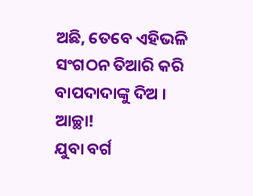ଅଛି, ତେବେ ଏହିଭଳି ସଂଗଠନ ତିଆରି କରି ବାପଦାଦାଙ୍କୁ ଦିଅ । ଆଚ୍ଛା!
ଯୁବା ବର୍ଗ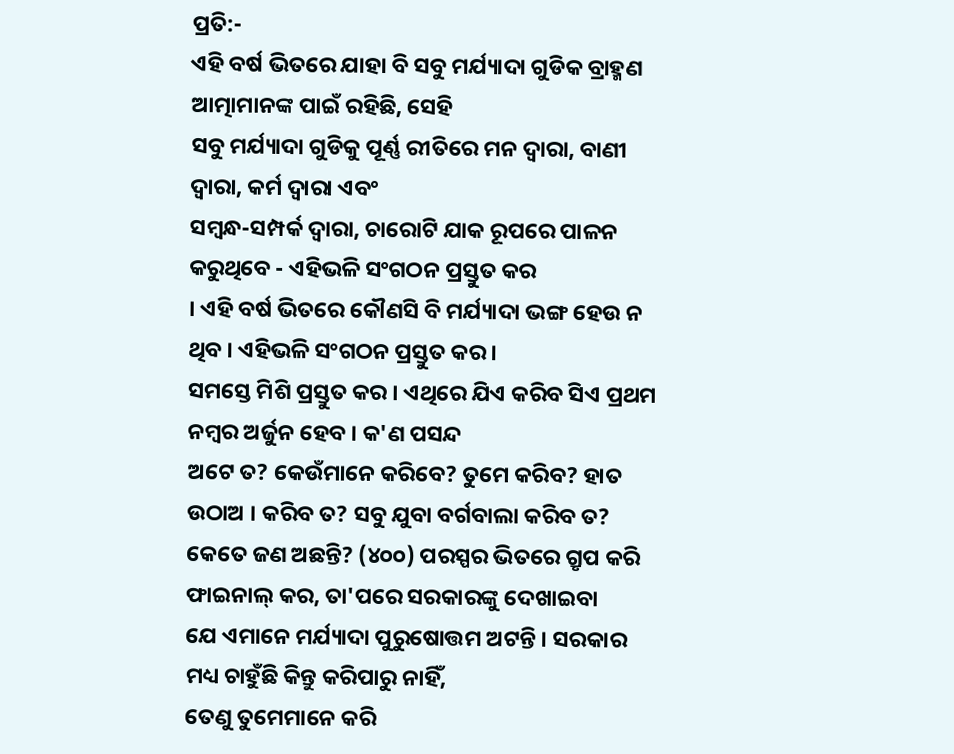ପ୍ରତି:-
ଏହି ବର୍ଷ ଭିତରେ ଯାହା ବି ସବୁ ମର୍ଯ୍ୟାଦା ଗୁଡିକ ବ୍ରାହ୍ମଣ ଆତ୍ମାମାନଙ୍କ ପାଇଁ ରହିଛି, ସେହି
ସବୁ ମର୍ଯ୍ୟାଦା ଗୁଡିକୁ ପୂର୍ଣ୍ଣ ରୀତିରେ ମନ ଦ୍ୱାରା, ବାଣୀ ଦ୍ୱାରା, କର୍ମ ଦ୍ୱାରା ଏବଂ
ସମ୍ବନ୍ଧ-ସମ୍ପର୍କ ଦ୍ୱାରା, ଚାରୋଟି ଯାକ ରୂପରେ ପାଳନ କରୁଥିବେ - ଏହିଭଳି ସଂଗଠନ ପ୍ରସ୍ତୁତ କର
। ଏହି ବର୍ଷ ଭିତରେ କୌଣସି ବି ମର୍ଯ୍ୟାଦା ଭଙ୍ଗ ହେଉ ନ ଥିବ । ଏହିଭଳି ସଂଗଠନ ପ୍ରସ୍ତୁତ କର ।
ସମସ୍ତେ ମିଶି ପ୍ରସ୍ତୁତ କର । ଏଥିରେ ଯିଏ କରିବ ସିଏ ପ୍ରଥମ ନମ୍ବର ଅର୍ଜୁନ ହେବ । କ'ଣ ପସନ୍ଦ
ଅଟେ ତ? କେଉଁମାନେ କରିବେ? ତୁମେ କରିବ? ହାତ ଉଠାଅ । କରିବ ତ? ସବୁ ଯୁବା ବର୍ଗବାଲା କରିବ ତ?
କେତେ ଜଣ ଅଛନ୍ତି? (୪୦୦) ପରସ୍ପର ଭିତରେ ଗ୍ରୃପ କରି ଫାଇନାଲ୍ କର, ତା'ପରେ ସରକାରଙ୍କୁ ଦେଖାଇବା
ଯେ ଏମାନେ ମର୍ଯ୍ୟାଦା ପୁରୁଷୋତ୍ତମ ଅଟନ୍ତି । ସରକାର ମଧ୍ୟ ଚାହୁଁଛି କିନ୍ତୁ କରିପାରୁ ନାହିଁ,
ତେଣୁ ତୁମେମାନେ କରି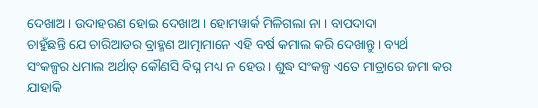ଦେଖାଅ । ଉଦାହରଣ ହୋଇ ଦେଖାଅ । ହୋମୱାର୍କ ମିଳିଗଲା ନା । ବାପଦାଦା
ଚାହୁଁଛନ୍ତି ଯେ ଚାରିଆଡର ବ୍ରାହ୍ମଣ ଆତ୍ମାମାନେ ଏହି ବର୍ଷ କମାଲ କରି ଦେଖାନ୍ତୁ । ବ୍ୟର୍ଥ
ସଂକଳ୍ପର ଧମାଲ ଅର୍ଥାତ୍ କୌଣସି ବିଘ୍ନ ମଧ୍ୟ ନ ହେଉ । ଶୁଦ୍ଧ ସଂକଳ୍ପ ଏତେ ମାତ୍ରାରେ ଜମା କର
ଯାହାକି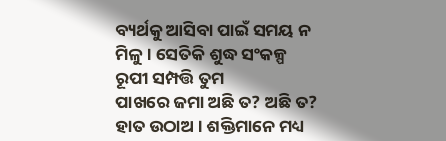ବ୍ୟର୍ଥକୁ ଆସିବା ପାଇଁ ସମୟ ନ ମିଳୁ । ସେତିକି ଶୁଦ୍ଧ ସଂକଳ୍ପ ରୂପୀ ସମ୍ପତ୍ତି ତୁମ
ପାଖରେ ଜମା ଅଛି ତ? ଅଛି ତ? ହାତ ଉଠାଅ । ଶକ୍ତିମାନେ ମଧ୍ୟ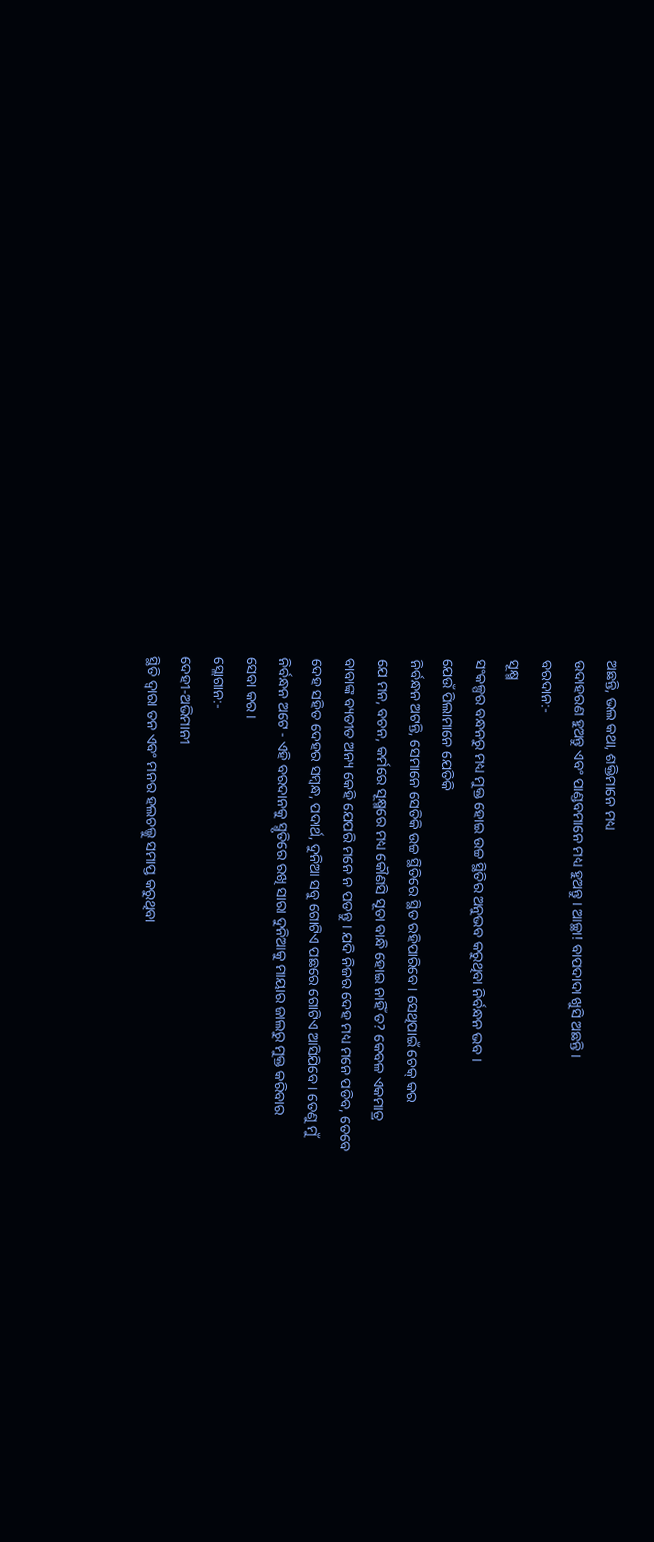ଅଛନ୍ତି, ଭଲ କଥା, ଶକ୍ତିମାନେ ମଧ୍ୟ
ଉଦାହରଣ ହୁଅନ୍ତୁ ଏବଂ ପାଣ୍ଡବମାନେ ମଧ୍ୟ ହୁଅନ୍ତୁ । ଆଚ୍ଛା! ବାପଦାଦା ଖୁସି ଅଛନ୍ତି ।
ବରଦାନ:-
ସୂକ୍ଷ୍ମ
ସଂକଳ୍ପର ବନ୍ଧନରୁ ମଧ୍ୟ ମୁକ୍ତ ହୋଇ ଉଚ୍ଚ ସ୍ଥିତିର ଅନୁଭବ କରୁଥିବା ନିର୍ବନ୍ଧନ ଭବ ।
ଯେଉଁ ପିଲାମାନେ ଯେତିକି
ନିର୍ବନ୍ଧନ ଅଟନ୍ତି, ସେମାନେ ସେତିକି ଉଚ୍ଚ ସ୍ଥିତିରେ ସ୍ଥିତ ରହିପାରିବେ । ସେଥିପାଇଁ ଚେକ୍ କର
ଯେ ମନ, ବଚନ, କର୍ମରେ ସୂକ୍ଷ୍ମରେ ମଧ୍ୟ କୌଣସି ସୂତା ବାନ୍ଧି ହୋଇ ନାହିଁ ତ? କେବଳ ଏକମାତ୍ର
ବାବାଙ୍କ ବ୍ୟତୀତ ଅନ୍ୟ କେହି ଯେପରି ମନେ ନ ପଡନ୍ତୁ । ଯଦି ନିଜର ଦେହ ମଧ୍ୟ ମନେ ପଡିବ, ତେବେ
ଦେହ ସହିତ ଦେହର ସମ୍ବନ୍ଧ, ପଦାର୍ଥ, ଦୁନିଆ ସବୁ ଗୋଟିଏ ପଛରେ ଗୋଟିଏ ଆସିଯିବେ । ତେଣୁ ମୁଁ
ନିର୍ବନ୍ଧନ ଅଟେ - ଏହି ବରଦାନକୁ ସ୍ମୃତିରେ ରଖି ସାରା ଦୁନିଆକୁ ମାୟାର ଜାଲରୁ ମୁକ୍ତ କରିବାର
ସେବା କର ।
ସ୍ଲୋଗାନ:-
ଦେହୀ-ଅଭିମାନୀ
ସ୍ଥିତି ଦ୍ୱାରା ତନ ଏବଂ ମନର ହଲଚଲ୍କୁ ସମାପ୍ତ କରୁଥିବା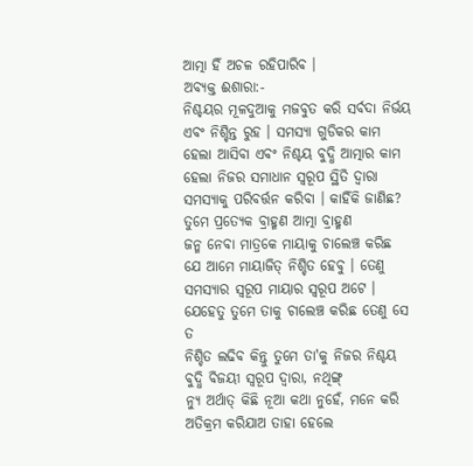ଆତ୍ମା ହିଁ ଅଚଳ ରହିପାରିବ ।
ଅବ୍ୟକ୍ତ ଈଶାରା:-
ନିଶ୍ଚୟର ମୂଳଦୁଆକୁ ମଜବୁତ କରି ସର୍ବଦା ନିର୍ଭୟ ଏବଂ ନିଶ୍ଚିନ୍ତ ରୁହ । ସମସ୍ୟା ଗୁଡିକର କାମ
ହେଲା ଆସିବା ଏବଂ ନିଶ୍ଚୟ ବୁଦ୍ଧି ଆତ୍ମାର କାମ ହେଲା ନିଜର ସମାଧାନ ସ୍ୱରୂପ ସ୍ଥିତି ଦ୍ୱାରା
ସମସ୍ୟାକୁ ପରିବର୍ତ୍ତନ କରିବା । କାହିଁକି ଜାଣିଛ? ତୁମେ ପ୍ରତ୍ୟେକ ବ୍ରାହ୍ମଣ ଆତ୍ମା ବ୍ରାହ୍ମଣ
ଜନ୍ମ ନେବା ମାତ୍ରକେ ମାୟାକୁ ଚାଲେଞ୍ଚ କରିଛ ଯେ ଆମେ ମାୟାଜିତ୍ ନିଶ୍ଚିତ ହେବୁ । ତେଣୁ
ସମସ୍ୟାର ସ୍ୱରୂପ ମାୟାର ସ୍ୱରୂପ ଅଟେ । ଯେହେତୁ ତୁମେ ତାକୁ ଚାଲେଞ୍ଚ କରିଛ ତେଣୁ ସେ ତ
ନିଶ୍ଚିତ ଲଢିବ କିନ୍ତୁ ତୁମେ ତା'କୁ ନିଜର ନିଶ୍ଚୟ ବୁଦ୍ଧି ବିଜୟୀ ସ୍ୱରୂପ ଦ୍ୱାରା, ନଥିଙ୍ଗ୍
ନ୍ୟୁ ଅର୍ଥାତ୍ କିଛି ନୂଆ କଥା ନୁହେଁ, ମନେ କରି ଅତିକ୍ରମ କରିଯାଅ ତାହା ହେଲେ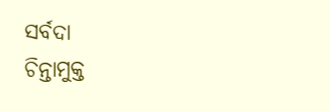ସର୍ବଦା
ଚିନ୍ତାମୁକ୍ତ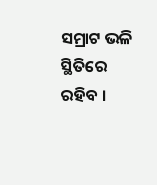ସମ୍ରାଟ ଭଳି ସ୍ଥିତିରେ ରହିବ ।